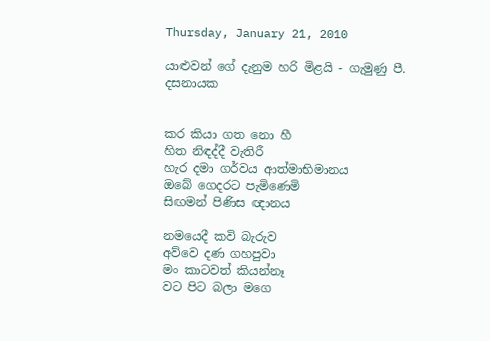Thursday, January 21, 2010

යාළුවන් ගේ දැනුම හරි මිළයි - ගැමුණු පී. දසනායක


කර කියා ගත නො හී
හිත නිඳද්දී වැතිරී
හැර දමා ගර්වය ආත්මාභිමානය
ඔබේ ගෙදරට පැමිණෙමි
සිඟමන් පිණිස ඥානය

නමයෙදී කවි බැරුව
අව්වෙ දණ ගහපුවා
මං කාටවත් කියන්නෑ
වට පිට බලා මගෙ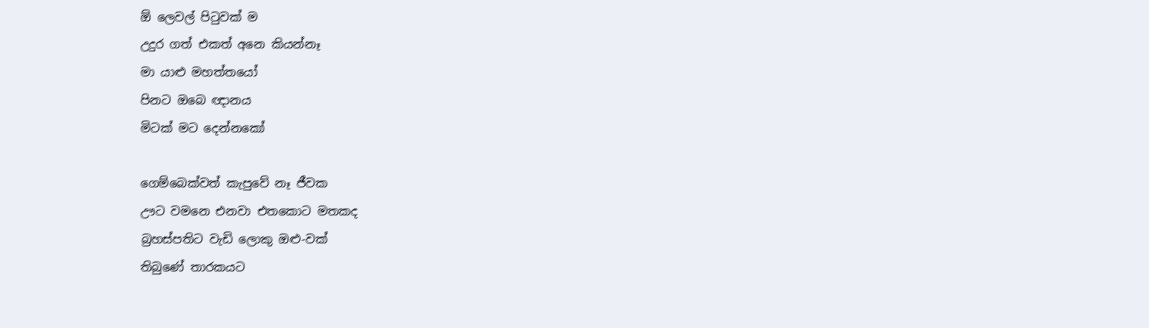ඕ ලෙවල් පිටුවක් ම
උදුර ගත් එකත් අනෙ කියන්නෑ
මා යාළු මහත්තයෝ
පිනට ඔබෙ ඥානය
මිටක් මට දෙන්නකෝ

ගෙම්බෙක්වත් කැපුවේ නෑ ජීවක
ඌට වමනෙ එනවා එතකොට මතකද
බ්‍රහස්පතිට වැඩි ලොකු ඔළු-වක්
තිබුණේ තාරකයට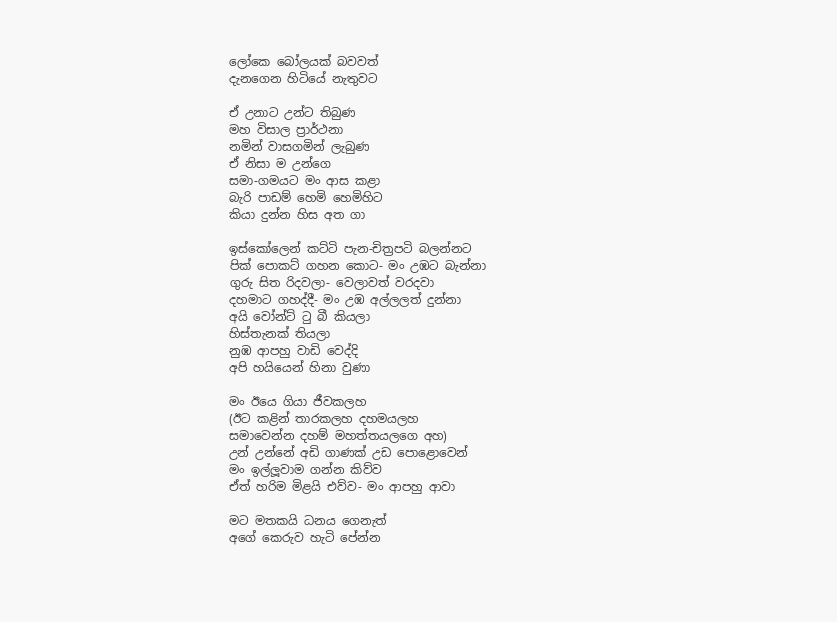ලෝකෙ බෝලයක් බවවත්
දැනගෙන හිටියේ නැතුවට

ඒ උනාට උන්ට තිබුණ
මහ විසාල ප්‍රාර්ථනා
නමින් වාසගමින් ලැබුණ
ඒ නිසා ම උන්ගෙ
සමා-ගමයට මං ආස කළා
බැරි පාඩම් හෙමි හෙමිහිට
කියා දුන්න හිස අත ගා

ඉස්කෝලෙන් කට්ටි පැන-චිත්‍රපටි බලන්නට
පික් පොකට් ගහන කොට- මං උඹට බැන්නා
ගුරු සිත රිදවලා- වෙලාවත් වරදවා
දහමාට ගහද්දී- මං උඹ අල්ලලත් දුන්නා
අයි වෝන්ට් ටු බී කියලා
හිස්තැනක් තියලා
නුඹ ආපහු වාඩි වෙද්දි
අපි හයියෙන් හිනා වුණා

මං ඊයෙ ගියා ජීවකලහ
(ඊට කළින් තාරකලහ දහමයලහ
සමාවෙන්න දහම් මහත්තයලගෙ අහ)
උන් උන්නේ අඩි ගාණක් උඩ පොළොවෙන්
මං ඉල්ලූවාම ගන්න කිව්ව
ඒත් හරිම මිළයි එව්ව- මං ආපහු ආවා

මට මතකයි ධනය ගෙනැත්
අගේ කෙරුව හැටි පේන්න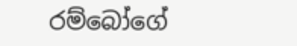රම්බෝගේ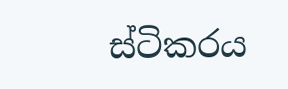ස්ටිකරය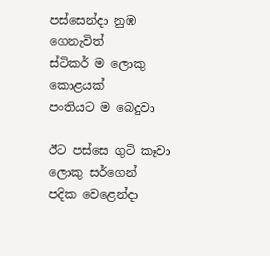පස්සෙන්දා නුඹ ගෙනැවිත්
ස්ටිකර් ම ලොකු කොළයක්
පංතියට ම බෙදුවා

ඊට පස්සෙ ගුටි කෑවා ලොකු සර්ගෙන්
පදික වෙළෙන්දා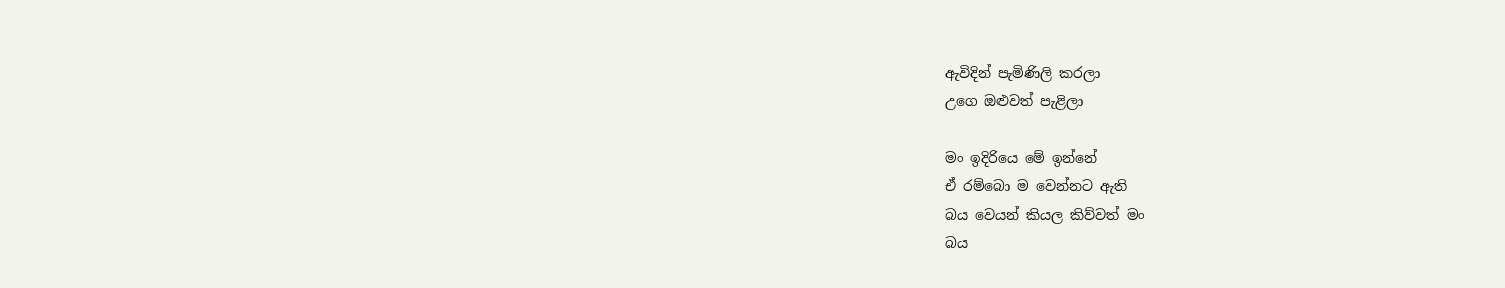ඇවිදින් පැමිණිලි කරලා
උගෙ ඔළුවත් පැළිලා

මං ඉදිරියෙ මේ ඉන්නේ
ඒ රම්බො ම වෙන්නට ඇති
බය වෙයන් කියල කිව්වත් මං
බය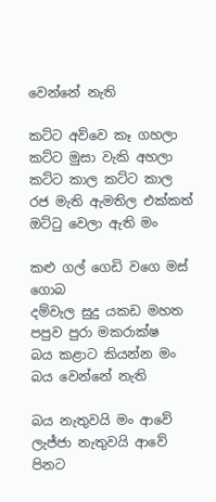වෙන්නේ නැති

කට්ට අව්වෙ කෑ ගහලා
කට්ට මුසා වැකි අහලා
කට්ට කාල කට්ට කාල
රජ මැති ඇමතිල එක්කත්
ඔට්ටු වෙලා ඇති මං

කළු ගල් ගෙඩි වගෙ මස් ගොබ
දම්වැල සුදු යකඩ මහත
පපුව පුරා මකරාක්ෂ
බය කළාට කියන්න මං
බය වෙන්නේ නැති

බය නැතුවයි මං ආවේ
ලැජ්ජා නැතුවයි ආවේ
පිනට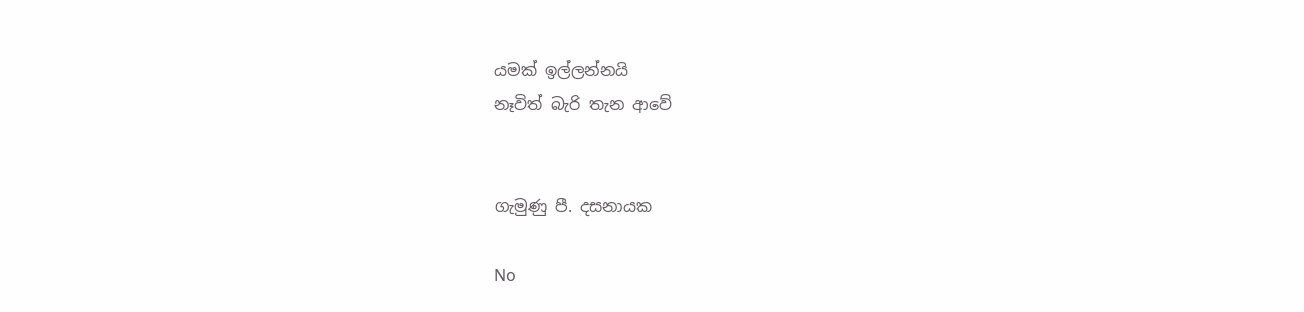යමක් ඉල්ලන්නයි
නෑවිත් බැරි තැන ආවේ


ගැමුණු පී. දසනායක

No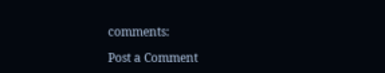comments:

Post a Comment